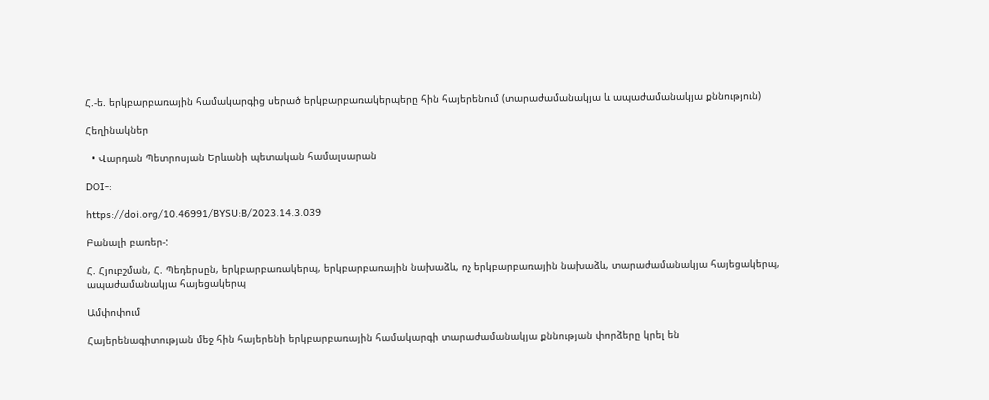Հ.-ե. երկբարբառային համակարգից սերած երկբարբառակերպերը հին հայերենում (տարաժամանակյա և ապաժամանակյա քննություն)

Հեղինակներ

  • Վարդան Պետրոսյան Երևանի պետական համալսարան

DOI-:

https://doi.org/10.46991/BYSU:B/2023.14.3.039

Բանալի բառեր-:

Հ. Հյուբշման, Հ. Պեդերսըն, երկբարբառակերպ, երկբարբառային նախաձև, ոչ երկբարբառային նախաձև, տարաժամանակյա հայեցակերպ, ապաժամանակյա հայեցակերպ

Ամփոփում

Հայերենագիտության մեջ հին հայերենի երկբարբառային համակարգի տարաժամանակյա քննության փորձերը կրել են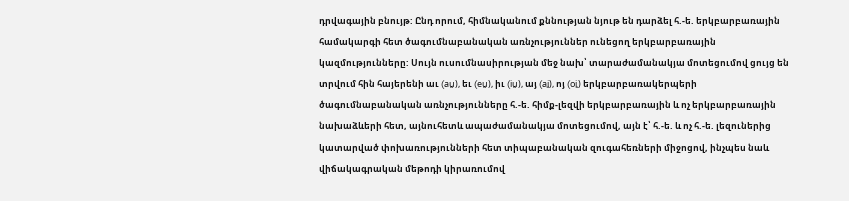դրվագային բնույթ: Ընդ որում, հիմնականում քննության նյութ են դարձել հ.-ե. երկբարբառային համակարգի հետ ծագումնաբանական առնչություններ ունեցող երկբարբառային կազմությունները: Սույն ուսումնասիրության մեջ նախ՝ տարաժամանակյա մոտեցումով ցույց են տրվում հին հայերենի աւ (aṷ), եւ (eṷ), իւ (iṷ), այ (ai̭), ոյ (oi̭) երկբարբառակերպերի ծագումնաբանական առնչությունները հ.-ե. հիմք-լեզվի երկբարբառային և ոչ երկբարբառային նախաձևերի հետ, այնուհետև ապաժամանակյա մոտեցումով, այն է՝ հ.-ե. և ոչ հ.-ե. լեզուներից կատարված փոխառությունների հետ տիպաբանական զուգահեռների միջոցով, ինչպես նաև վիճակագրական մեթոդի կիրառումով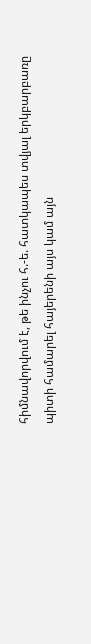հիմնավորվում է, թե ինչու հ.-ե. հատկապես տվյալ երկբարբառը պիտի համարել հայերենի այս կամ այն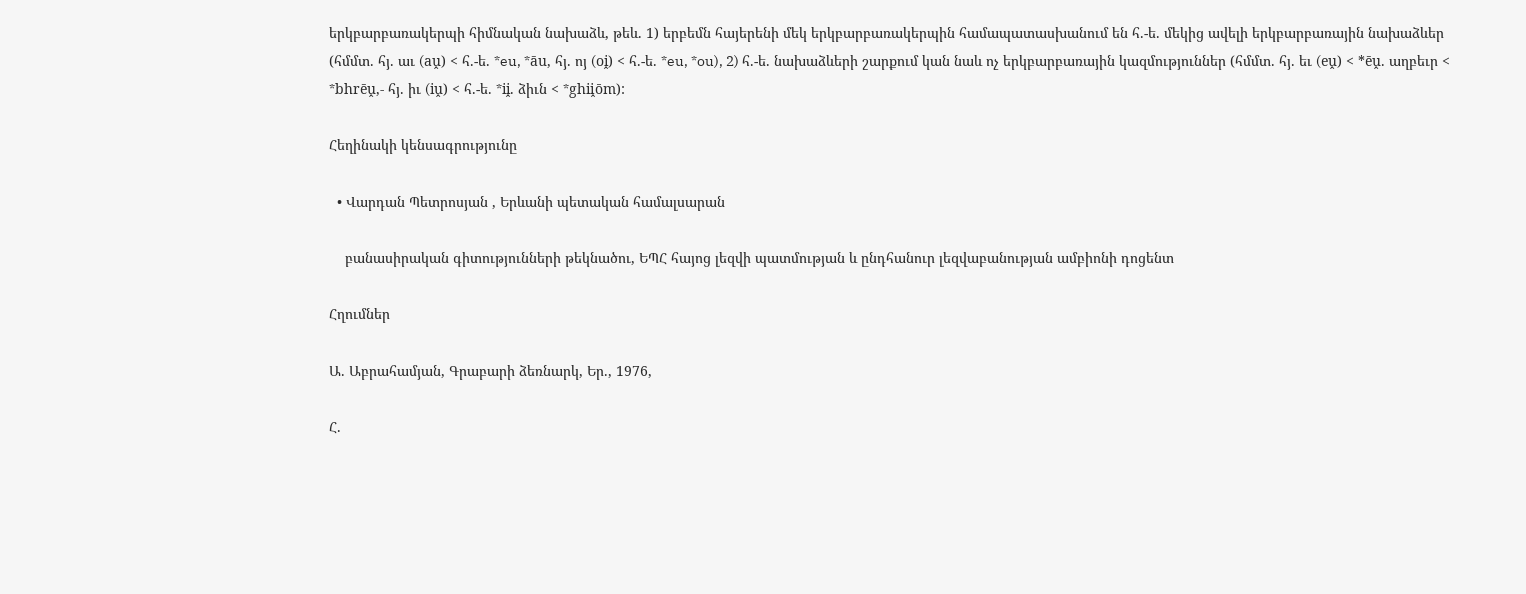երկբարբառակերպի հիմնական նախաձև, թեև. 1) երբեմն հայերենի մեկ երկբարբառակերպին համապատասխանում են հ.-ե. մեկից ավելի երկբարբառային նախաձևեր (հմմտ. հյ. աւ (aṷ) < հ.-ե. *eu, *āu, հյ. ոյ (oi̭) < հ.-ե. *eu, *ou), 2) հ.-ե. նախաձևերի շարքում կան նաև ոչ երկբարբառային կազմություններ (հմմտ. հյ. եւ (eṷ) < *ēṷ. աղբեւր < *bhrēṷ,- հյ. իւ (iṷ) < հ.-ե. *ii̭. ձիւն < *ghii̭ōm):

Հեղինակի կենսագրությունը

  • Վարդան Պետրոսյան , Երևանի պետական համալսարան

    բանասիրական գիտությունների թեկնածու, ԵՊՀ հայոց լեզվի պատմության և ընդհանուր լեզվաբանության ամբիոնի դոցենտ

Հղումներ

Ա. Աբրահամյան, Գրաբարի ձեռնարկ, Եր., 1976,

Հ.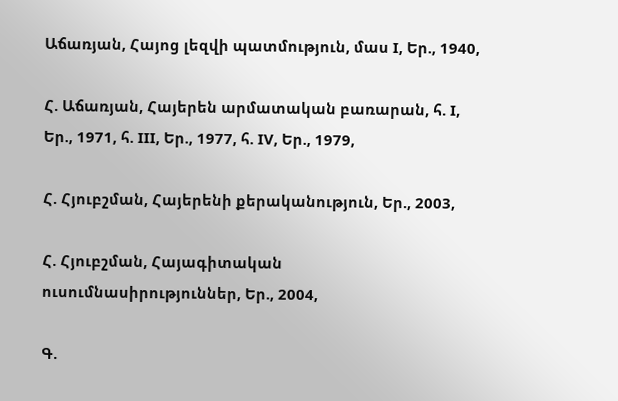Աճառյան, Հայոց լեզվի պատմություն, մաս I, Եր., 1940,

Հ. Աճառյան, Հայերեն արմատական բառարան, հ. I, Եր., 1971, հ. III, Եր., 1977, հ. IV, Եր., 1979,

Հ. Հյուբշման, Հայերենի քերականություն, Եր., 2003,

Հ. Հյուբշման, Հայագիտական ուսումնասիրություններ, Եր., 2004,

Գ.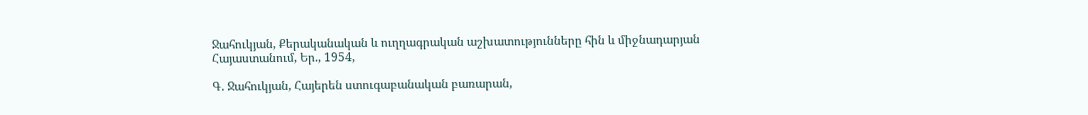Ջահուկյան, Քերականական և ուղղագրական աշխատությունները հին և միջնադարյան Հայաստանում, Եր., 1954,

Գ. Ջահուկյան, Հայերեն ստուգաբանական բառարան,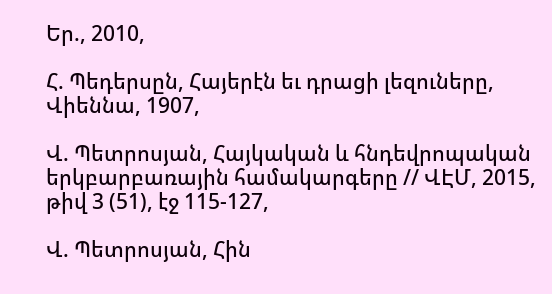Եր., 2010,

Հ. Պեդերսըն, Հայերէն եւ դրացի լեզուները, Վիեննա, 1907,

Վ. Պետրոսյան, Հայկական և հնդեվրոպական երկբարբառային համակարգերը // ՎԷՄ, 2015, թիվ 3 (51), էջ 115-127,

Վ. Պետրոսյան, Հին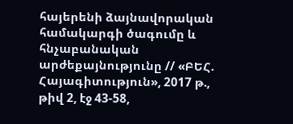հայերենի ձայնավորական համակարգի ծագումը և հնչաբանական արժեքայնությունը // «ԲԵՀ. Հայագիտություն», 2017 թ., թիվ 2, էջ 43-58,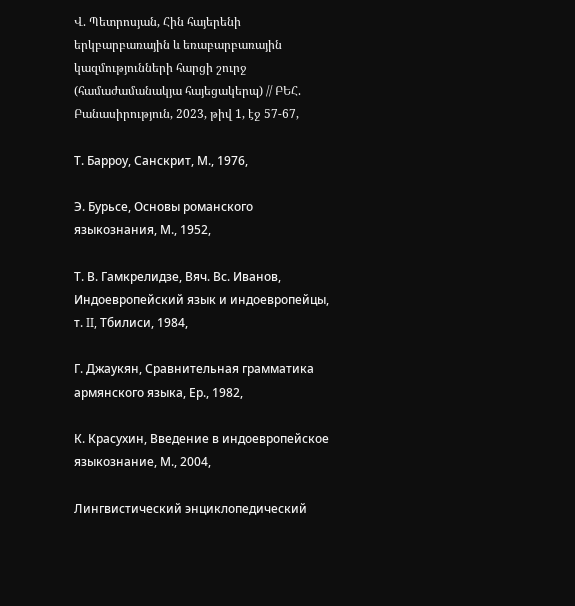Վ. Պետրոսյան, Հին հայերենի երկբարբառային և եռաբարբառային կազմությունների հարցի շուրջ (համաժամանակյա հայեցակերպ) // ԲԵՀ. Բանասիրություն, 2023, թիվ 1, էջ 57-67,

Т. Барроу, Санскрит, М., 1976,

Э. Бурьсе, Основы романского языкознания, М., 1952,

Т. В. Гамкрелидзе, Вяч. Вс. Иванов, Индоевропейский язык и индоевропейцы, т. II, Тбилиси, 1984,

Г. Джаукян, Сравнительная грамматика армянского языка, Ер., 1982,

К. Красухин, Введение в индоевропейское языкознание, М., 2004,

Лингвистический энциклопедический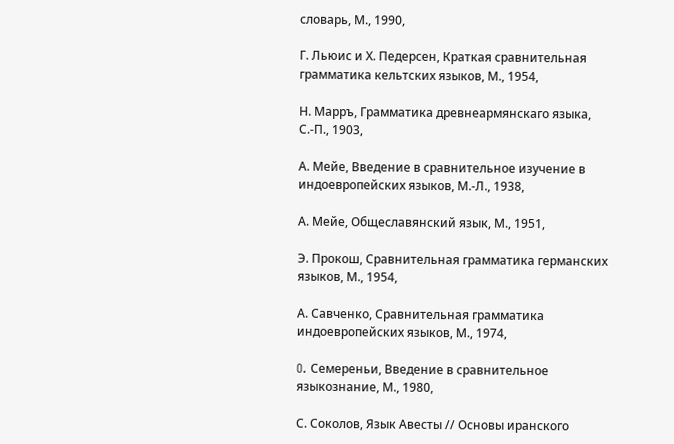словарь, М., 1990,

Г. Льюис и Х. Педерсен, Краткая сравнительная грамматика кельтских языков, М., 1954,

Н. Марръ, Грамматика древнеармянскаго языка, С.-П., 1903,

А. Мейе, Введение в сравнительное изучение в индоевропейских языков, М.-Л., 1938,

А. Мейе, Общеславянский язык, М., 1951,

Э. Прокош, Сравнительная грамматика германских языков, М., 1954,

А. Савченко, Сравнительная грамматика индоевропейских языков, М., 1974,

O. Семереньи, Введение в сравнительное языкознание, М., 1980,

С. Соколов, Язык Авесты // Основы иранского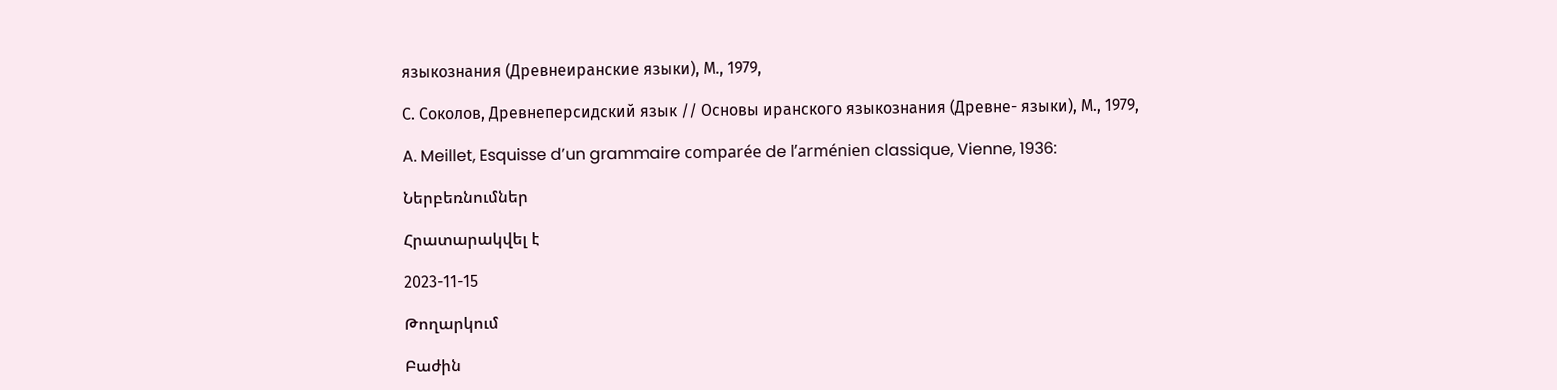языкознания (Древнеиранские языки), М., 1979,

С. Соколов, Древнеперсидский язык // Основы иранского языкознания (Древне- языки), М., 1979,

A. Meillet, Esquisse d’un grammaire comparée de l’arménien classique, Vienne, 1936:

Ներբեռնումներ

Հրատարակվել է

2023-11-15

Թողարկում

Բաժին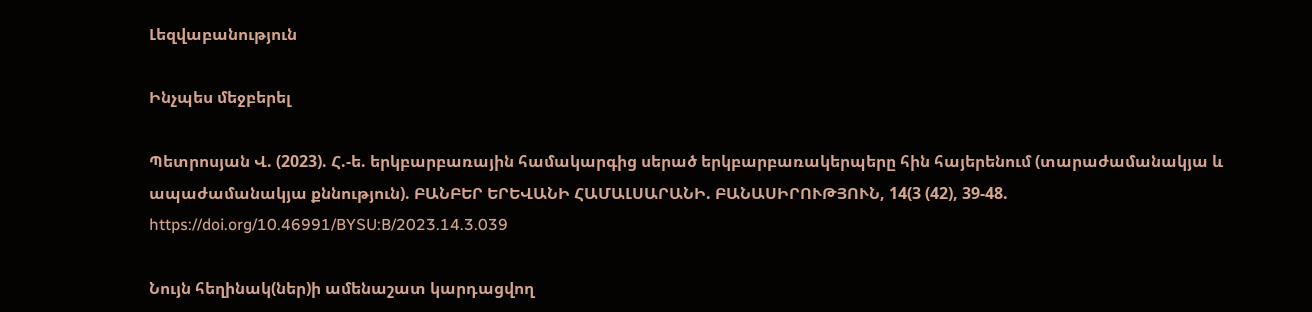Լեզվաբանություն

Ինչպես մեջբերել

Պետրոսյան Վ. (2023). Հ.-ե. երկբարբառային համակարգից սերած երկբարբառակերպերը հին հայերենում (տարաժամանակյա և ապաժամանակյա քննություն). ԲԱՆԲԵՐ ԵՐԵՎԱՆԻ ՀԱՄԱԼՍԱՐԱՆԻ. ԲԱՆԱՍԻՐՈՒԹՅՈՒՆ, 14(3 (42), 39-48. https://doi.org/10.46991/BYSU:B/2023.14.3.039

Նույն հեղինակ(ներ)ի ամենաշատ կարդացվող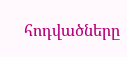հոդվածները